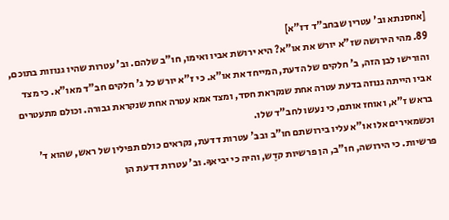[אחסנתא וב' עטרין שבחב"ד דז"א]
89. מהי הירושה שז"א יורש את או"א? היא ירושת אביו ואימו, חו"ב שלהם. וב' עטרות שהיו גנוזות בתוכם, והורישו לבן הזה, ב' חלקים של הדעת, המייחד את או"א. כי ז"א יורש כל ג' חלקים חב"ד מאו"א. כי מצד אביו הייתה גנוזה בדעת עטרה אחת שנקראת חסד, ומצד אמא עטרה אחת שנקראת גבורה. וכולם מתעטרים בראש ז"א, ואוחז אותם, כי נעשו לחב"ד שלו.
וכשמאירים אלו או"א עליו בירושתם חו"ב ובב' עטרות דדעת, נקראים כולם תפילין של ראש, שהוא ד' פרשיות. כי הירושה, חו"ב, הן פרשיות קדֶש, והיה כי יביאךָ. וב' עטרות דדעת הן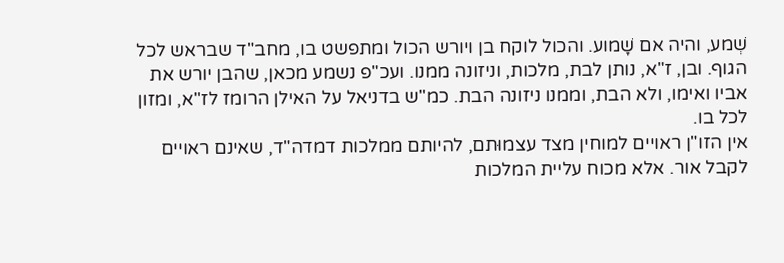שְׁמע, והיה אם שָׁמוע. והכול לוקח בן ויורש הכול ומתפשט בו, מחב"ד שבראש לכל הגוף. ובן, ז"א, נותן לבת, מלכות, וניזונה ממנו. ועכ"פ נשמע מכאן, שהבן יורש את אביו ואימו, ולא הבת, וממנו ניזונה הבת. כמ"ש בדניאל על האילן הרומז לז"א, ומזון לכל בו.
אין הזו"ן ראויים למוחין מצד עצמוּתם, להיותם ממלכות דמדה"ד, שאינם ראויים לקבל אור. אלא מכוח עליית המלכות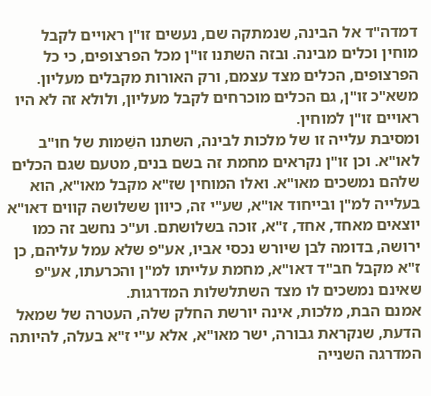דמדה"ד אל הבינה, שנמתקה שם, נעשים זו"ן ראויים לקבל מוחין וכלים מבינה. ובזה השתנו זו"ן מכל הפרצופים, כי כל הפרצופים, הכלים מצד עצמם, ורק האורות מקבלים מעליון. משא"כ זו"ן, גם הכלים מוכרחים לקבל מעליון, ולולא זה לא היו ראויים זו"ן למוחין.
ומסיבת עלייה זו של מלכות לבינה, השתנו השֵׁמות של חו"ב לאו"א. וכן זו"ן נקראים מחמת זה בשם בנים, מטעם שגם הכלים שלהם נמשכים מאו"א. ואלו המוחין שז"א מקבל מאו"א, הוא בעלייה למ"ן ובייחוד או"א, שע"י זה, כיוון ששלושה קווים דאו"א יוצאים מאחד, אחד, ז"א, זוכה בשלושתם. וע"כ נחשב זה כמו ירושה, בדומה לבן שיורש נכסי אביו, אע"פ שלא עמל עליהם, כן ז"א מקבל חב"ד דאו"א, מחמת עלייתו למ"ן והכרעתו, אע"פ שאינם נמשכים לו מצד השתלשלות המדרגות.
אמנם הבת, מלכות, אינה יורשת החלק שלה, העטרה של שמאל הדעת, שנקראת גבורה, ישר מאו"א, אלא ע"י ז"א בעלה, להיותה המדרגה השנייה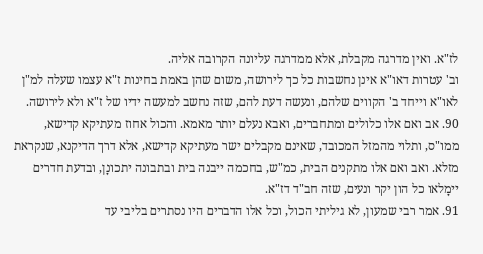לז"א. ואין מדרגה מקבלת, אלא ממדרגה עליונה הקרובה אליה.
וב' עטרות דאו"א אינן נחשבות כל כך לירושה, משום שהן באמת בחינות ז"א עצמו שעלה למ"ן לאו"א וייחד ב' הקווים שלהם, ונעשה דעת להם, שזה נחשב למעשה ידיו של ז"א ולא לירושה.
90. אב ואם אלו כלולים ומתחברים, ואבא נעלם יותר מאמא. והכול אחוז מעתיקא קדישא, ממו"ס, ותלוי מהמזל המכובד, שאינם מקבלים ישר מעתיקא קדישא, אלא דרך הדיקנא, שנקראת מזלא. ואב ואם אלו מתקנים הבית, כמ"ש, בחכמה ייבנה בית ובתבונה יתכונָן, ובדעת חדרים יימָלאו כל הון יקר ונעים, שזה חב"ד דז"א.
91. אמר רבי שמעון, לא גיליתי הכול, וכל אלו הדברים היו נסתרים בליבי עד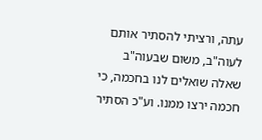עתה, ורציתי להסתיר אותם לעוה"ב, משום שבעוה"ב שאלה שואלים לנו בחכמה, כי חכמה ירצו ממנו. וע"כ הסתיר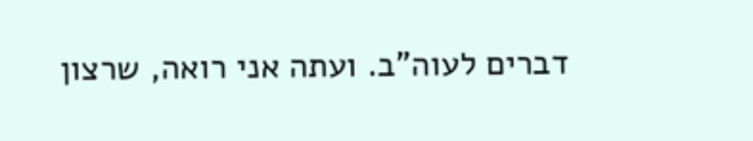דברים לעוה"ב. ועתה אני רואה, שרצון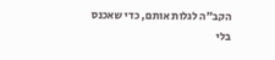הקב"ה לגלות אותם, כדי שאכנס בלי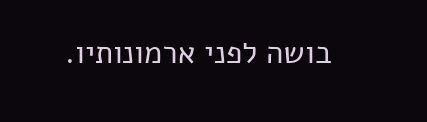בושה לפני ארמונותיו.